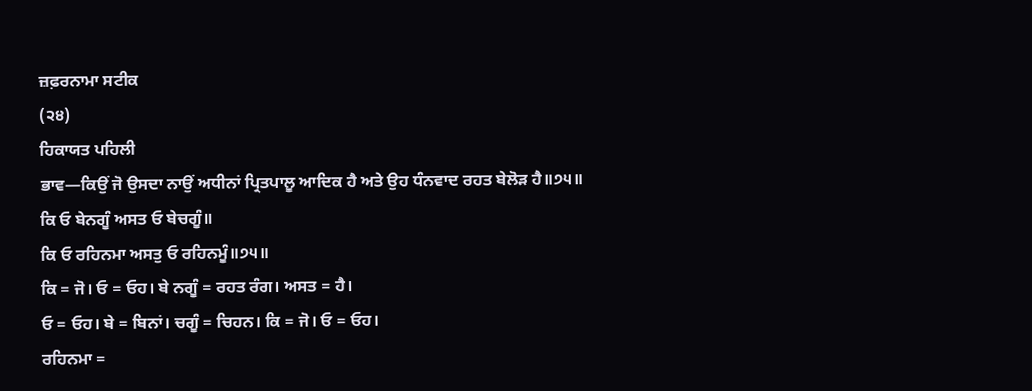ਜ਼ਫ਼ਰਨਾਮਾ ਸਟੀਕ
(੨੪)
ਹਿਕਾਯਤ ਪਹਿਲੀ
ਭਾਵ—ਕਿਉਂ ਜੋ ਉਸਦਾ ਨਾਉਂ ਅਧੀਨਾਂ ਪ੍ਰਿਤਪਾਲੂ ਆਦਿਕ ਹੈ ਅਤੇ ਉਹ ਧੰਨਵਾਦ ਰਹਤ ਬੇਲੋੜ ਹੈ॥੭੫॥
ਕਿ ਓ ਬੇਨਗੂੰ ਅਸਤ ਓ ਬੇਚਗੂੰ॥
ਕਿ ਓ ਰਹਿਨਮਾ ਅਸਤੁ ਓ ਰਹਿਨਮੂੰ॥੭੫॥
ਕਿ = ਜੋ। ਓ = ਓਹ। ਬੇ ਨਗੂੰ = ਰਹਤ ਰੰਗ। ਅਸਤ = ਹੈ।
ਓ = ਓਹ। ਬੇ = ਬਿਨਾਂ। ਚਗੂੰ = ਚਿਹਨ। ਕਿ = ਜੋ। ਓ = ਓਹ।
ਰਹਿਨਮਾ =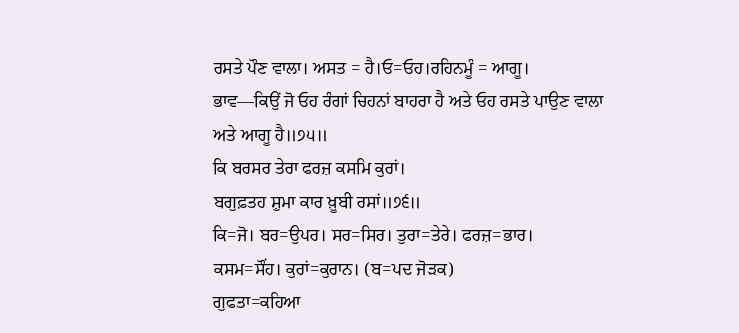ਰਸਤੇ ਪੌਣ ਵਾਲਾ। ਅਸਤ = ਹੈ।ਓ=ਓਹ।ਰਹਿਨਮੂੰ = ਆਗੂ।
ਭਾਵ—ਕਿਉਂ ਜੋ ਓਹ ਰੰਗਾਂ ਚਿਹਨਾਂ ਬਾਹਰਾ ਹੈ ਅਤੇ ਓਹ ਰਸਤੇ ਪਾਉਣ ਵਾਲਾ ਅਤੇ ਆਗੂ ਹੈ॥੭੫॥
ਕਿ ਬਰਸਰ ਤੇਰਾ ਫਰਜ਼ ਕਸਮਿ ਕੁਰਾਂ।
ਬਗੁਫ਼ਤਹ ਸ਼ੁਮਾ ਕਾਰ ਖ਼ੂਬੀ ਰਸਾਂ॥੭੬॥
ਕਿ=ਜੋ। ਬਰ=ਉਪਰ। ਸਰ=ਸਿਰ। ਤੁਰਾ=ਤੇਰੇ। ਫਰਜ਼=ਭਾਰ।
ਕਸਮ=ਸੌਂਹ। ਕੁਰਾਂ=ਕੁਰਾਨ। (ਬ=ਪਦ ਜੋੜਕ)
ਗੁਫਤਾ=ਕਹਿਆ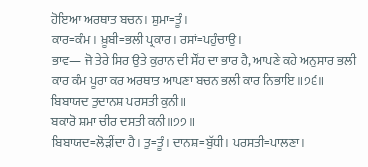ਹੋਇਆ ਅਰਥਾਤ ਬਚਨ। ਸ਼ੁਮਾ=ਤੂੰ।
ਕਾਰ=ਕੰਮ। ਖ਼ੂਬੀ=ਭਲੀ ਪ੍ਰਕਾਰ। ਰਸਾਂ=ਪਹੁੰਚਾਉ।
ਭਾਵ— ਜੋ ਤੇਰੇ ਸਿਰ ਉਤੇ ਕੁਰਾਨ ਦੀ ਸੌਂਹ ਦਾ ਭਾਰ ਹੈ, ਆਪਣੇ ਕਹੇ ਅਨੁਸਾਰ ਭਲੀ ਕਾਰ ਕੰਮ ਪੂਰਾ ਕਰ ਅਰਥਾਤ ਆਪਣਾ ਬਚਨ ਭਲੀ ਕਾਰ ਨਿਭਾਇ॥੭੬॥
ਬਿਬਾਯਦ ਤੁਦਾਨਸ਼ ਪਰਸਤੀ ਕੁਨੀ॥
ਬਕਾਰੋ ਸ਼ਮਾ ਚੀਰ ਦਸਤੀ ਕਨੀ॥੭੭॥
ਬਿਬਾਯਦ=ਲੋੜੀਂਦਾ ਹੈ। ਤੁ=ਤੂੰ। ਦਾਨਸ਼=ਬੁੱਧੀ। ਪਰਸਤੀ=ਪਾਲਣਾ।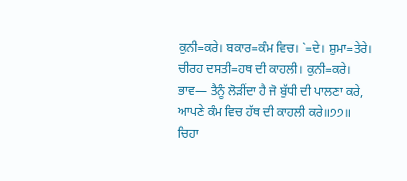ਕੁਨੀ=ਕਰੇ। ਬਕਾਰ=ਕੰਮ ਵਿਚ। `=ਦੇ। ਸ਼ੁਮਾ=ਤੇਰੇ।
ਚੀਰਹ ਦਸਤੀ=ਹਥ ਦੀ ਕਾਹਲੀ। ਕੁਨੀ=ਕਰੇ।
ਭਾਵ— ਤੈਨੂੰ ਲੋੜੀਂਦਾ ਹੈ ਜੋ ਬੁੱਧੀ ਦੀ ਪਾਲਣਾ ਕਰੇ, ਆਪਣੇ ਕੰਮ ਵਿਚ ਹੱਥ ਦੀ ਕਾਹਲੀ ਕਰੇ॥੭੭॥
ਚਿਹਾ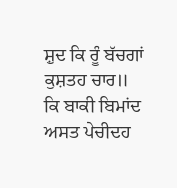ਸ਼ੁਦ ਕਿ ਰੂੰ ਬੱਚਗਾਂ ਕੁਸ਼ਤਹ ਚਾਰ॥
ਕਿ ਬਾਕੀ ਬਿਮਾਂਦ ਅਸਤ ਪੇਚੀਦਹ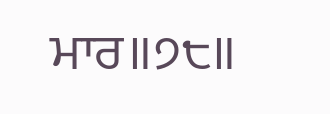ਮਾਰ॥੭੮॥